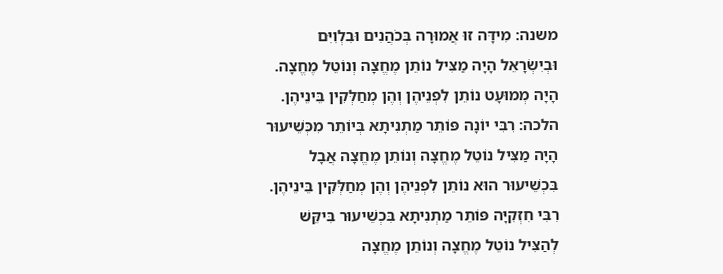משנה: מִידָּה זוּ אֲמוּרָה בְּכֹהֲנִים וּבִלְוִיִּם וּבְיִשְׂרָאֵל הָיָה מַצִּיל נוֹתֵן מֶחֱצָה וְנוֹטֵל מֶחֱצָה. הָיָה מְמוּעָט נוֹתֵן לִפְנֵיהֶן וְהֶן מְחַלְּקִין בֵּינֵיהֶן. הלכה: רִבִּי יוֹנָה פּוֹתֵר מַתְנִיתָא בְּיוֹתֵר מִכְּשֵׁיעוּר הָיָה מַצִּיל נוֹטֵל מֶחֱצָה וְנוֹתֵן מֶחֱצָה אֲבָל בִּכְשֵׁיעוּר הוּא נוֹתֵן לִפְנֵיהֶן וְהֶן מְחַלְּקִין בֵּינֵיהֶן. רִבִּי חִזְקִיָּה פּוֹתֵר מַתְנִיתָא בִּכְשֵׁיעוּר בִּיקֵּשׁ לְהַצִּיל נוֹטֵל מֶחֱצָה וְנוֹתֵן מֶחֱצָה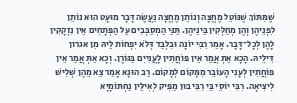שֶׁמִּתּוֹךְ שֶׁנּוֹטֵל מֶחֱצָה וְנוֹתֵן מֶחֱצָה נַעֲשֶׂה דָּבָר מוּעָט הוּא נוֹתֵן לִפְנֵיהֶן וְהֶן מְחַלְּקִין בֵּינֵיהֶן. תַּנַּי הַמְסַבְּבִים עַל הַפְּתָחִים אֵין נִזְקָקִין לָהֶן לְכָל־דָּבָר. אָמַר רִבִּי יוֹנָה וּבִלְבַד דְּלֹא יִפְחוֹת לֵיהּ מִן אגרון דִּילֵיהּ. הָכָא אַתְּ אֲמַר אֵין פּוֹחֲתִין לָעֲנִייִם בַּגּוֹרֶן. וְכָא אַתְּ אֲמַר אֵין פּוֹחֲתִין לְעָנִי הָעוֹבֵר מִמָּקוֹם לְמָקוֹם. רַב הוּנָא אָמַר צֵא מֵהֶן שְׁלִישׁ לִיצִיאָה. רִבִּי יוֹסֵי בֵּי רִבִּי בּוּן מַפִּיק לְאִילֵּין נַחְתּוֹמָיָא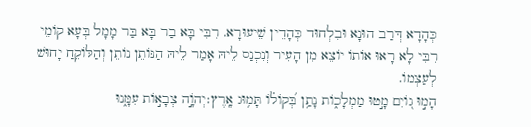כְּהָדָא דְּרַב הוּנָא וּבִלְחוּד כְּהָדֵין שֵׁיעוּרָא. רִבִּי בָּא בַר בָּא בַּר מָמָל בְּעָא קוֹמֵי רִבִּי לָא רָאוּ אוֹתוֹ יוֹצֵא מִן הָעִיר וְנִכְנַס לֵיהּ אָמַר לֵיהּ הַנּוֹתֵן נוֹתֵן וְהַלּוֹקֵחַ יָחוּשׁ לְעַצְמוֹ.
הָמ֣וּ ג֭וֹיִם מָ֣טוּ מַמְלָכ֑וֹת נָתַ֥ן בְּ֝קוֹל֗וֹ תָּמ֥וּג אָֽרֶץ׃יְהֹוָ֣ה צְבָא֣וֹת עִמָּ֑נוּ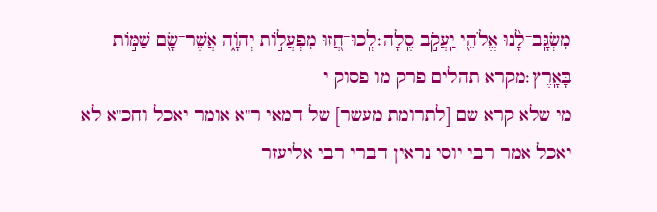מִשְׂגָּֽב־לָ֨נוּ אֱלֹהֵ֖י יַֽעֲקֹ֣ב סֶֽלָה׃לְֽכוּ־חֲ֭זוּ מִפְעֲל֣וֹת יְהֹוָ֑ה אֲשֶׁר־שָׂ֖ם שַׁמּ֣וֹת בָּאָֽרֶץ׃מקרא תהלים פרק מו פסוק י
מי שלא קרא שם [לתרומת מעשר] של דמאי ר"א אומר יאכל וחכ"א לא יאכל אמר רבי יוסי נראין דברי רבי אליעזר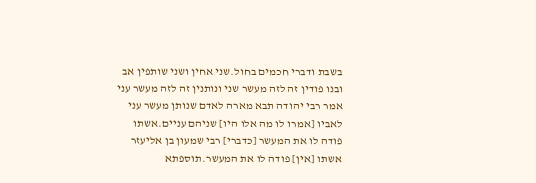בשבת ודברי חכמים בחול.שני אחין ושני שותפין אב ובנו פודין זה לזה מעשר שני ונותנין זה לזה מעשר עני אמר רבי יהודה תבא מארה לאדם שנותן מעשר עני לאביו [אמרו לו מה אלו היו] שניהם עניים.אשתו פודה לו את המעשר [כדברי] רבי שמעון בן אליעזר אשתו [אין] פודה לו את המעשר.תוספתא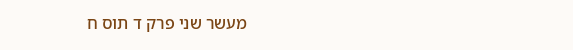מעשר שני פרק ד תוס ח